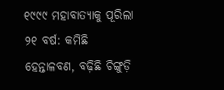୧୯୯୯ ମହାବାତ୍ୟାକୁ ପୂରିଲା ୨୧ ବର୍ଷ: କମିଛି ହେନ୍ତାଳବଣ, ବଢ଼ିଛି ଚିଙ୍ଗୁଡ଼ି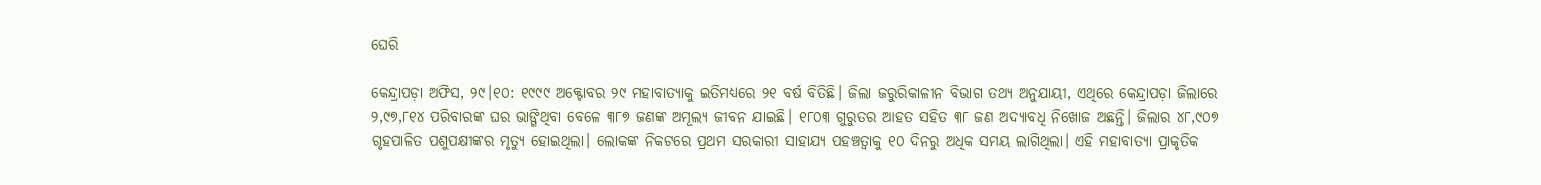ଘେରି

କେନ୍ଦ୍ରାପଡ଼ା ଅଫିସ, ୨୯।୧୦: ୧୯୯୯ ଅକ୍ଟୋବର ୨୯ ମହାବାତ୍ୟାକୁ ଇତିମଧ୍ୟରେ ୨୧ ବର୍ଷ ବିତିଛି। ଜିଲା ଜରୁରିକାଳୀନ ବିଭାଗ ତଥ୍ୟ ଅନୁଯାୟୀ, ଏଥିରେ କେନ୍ଦ୍ରାପଡ଼ା ଜିଲାରେ ୨,୯୭,୮୧୪ ପରିବାରଙ୍କ ଘର ଭାଙ୍ଗିଥିବା ବେଳେ ୩୮୭ ଜଣଙ୍କ ଅମୂଲ୍ୟ ଜୀବନ ଯାଇଛି। ୧୮୦୩ ଗୁରୁତର ଆହତ ସହିତ ୩୮ ଜଣ ଅଦ୍ୟାବଧି ନିଖୋଜ ଅଛନ୍ତି। ଜିଲାର ୪୮,୯୦୭ ଗୃହପାଳିତ ପଶୁପକ୍ଷୀଙ୍କର ମୃତ୍ୟୁ ହୋଇଥିଲା। ଲୋକଙ୍କ ନିକଟରେ ପ୍ରଥମ ସରକାରୀ ସାହାଯ୍ୟ ପହଞ୍ଚତ୍ବାକୁ ୧୦ ଦିନରୁ ଅଧିକ ସମୟ ଲାଗିଥିଲା। ଏହି ମହାବାତ୍ୟା ପ୍ରାକୃତିକ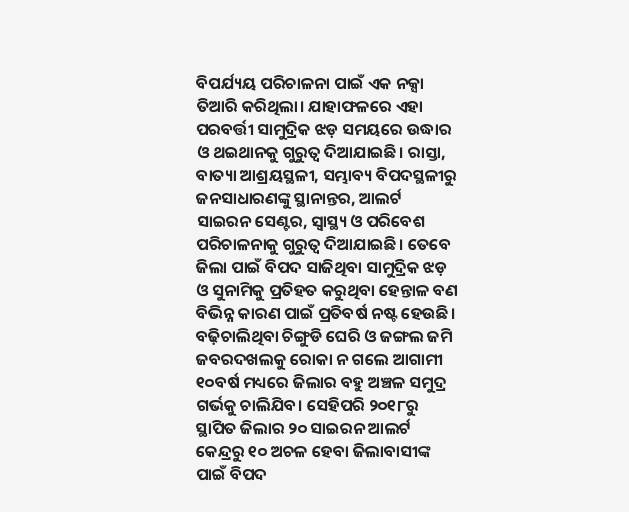ବିପର୍ଯ୍ୟୟ ପରିଚାଳନା ପାଇଁ ଏକ ନକ୍ସା ତିଆରି କରିଥିଲା। ଯାହାଫଳରେ ଏହା ପରବର୍ତ୍ତୀ ସାମୁଦ୍ରିକ ଝଡ଼ ସମୟରେ ଉଦ୍ଧାର ଓ ଥଇଥାନକୁ ଗୁରୁତ୍ୱ ଦିଆଯାଇଛି। ରାସ୍ତା, ବାତ୍ୟା ଆଶ୍ରୟସ୍ଥଳୀ, ସମ୍ଭାବ୍ୟ ବିପଦସ୍ଥଳୀରୁ ଜନସାଧାରଣଙ୍କୁ ସ୍ଥାନାନ୍ତର, ଆଲର୍ଟ ସାଇରନ ସେଣ୍ଟର, ସ୍ବାସ୍ଥ୍ୟ ଓ ପରିବେଶ ପରିଚାଳନାକୁ ଗୁରୁତ୍ୱ ଦିଆଯାଇଛି। ତେବେ ଜିଲା ପାଇଁ ବିପଦ ସାଜିଥିବା ସାମୁଦ୍ରିକ ଝଡ଼ ଓ ସୁନାମିକୁ ପ୍ରତିହତ କରୁଥିବା ହେନ୍ତାଳ ବଣ ବିଭିନ୍ନ କାରଣ ପାଇଁ ପ୍ରତିବର୍ଷ ନଷ୍ଟ ହେଉଛି। ବଢ଼ିଚାଲିଥିବା ଚିଙ୍ଗୁଡି ଘେରି ଓ ଜଙ୍ଗଲ ଜମି ଜବରଦଖଲକୁ ରୋକା ନ ଗଲେ ଆଗାମୀ ୧୦ବର୍ଷ ମଧ୍ୟରେ ଜିଲାର ବହୁ ଅଞ୍ଚଳ ସମୁଦ୍ର ଗର୍ଭକୁ ଚାଲିଯିବ। ସେହିପରି ୨୦୧୮ରୁ ସ୍ଥାପିତ ଜିଲାର ୨୦ ସାଇରନ ଆଲର୍ଟ କେନ୍ଦ୍ରରୁ ୧୦ ଅଚଳ ହେବା ଜିଲାବାସୀଙ୍କ ପାଇଁ ବିପଦ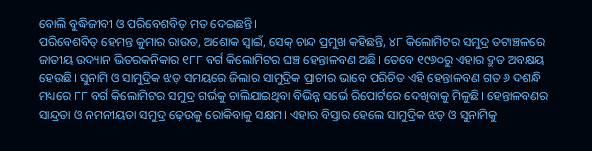ବୋଲି ବୁଦ୍ଧିଜୀବୀ ଓ ପରିବେଶବିତ୍‌ ମତ ଦେଇଛନ୍ତି।
ପରିବେଶବିତ୍‌ ହେମନ୍ତ କୁମାର ରାଉତ, ଅଶୋକ ସ୍ବାଇଁ, ସେକ୍‌ ଚାନ୍ଦ ପ୍ରମୁଖ କହିଛନ୍ତି, ୪୮ କିଲୋମିଟର ସମୁଦ୍ର ତଟାଞ୍ଚଳରେ ଜାତୀୟ ଉଦ୍ୟାନ ଭିତରକନିକାର ୧୮୮ ବର୍ଗ କିଲୋମିଟର ଘଞ୍ଚ ହେନ୍ତାଳବଣ ଅଛି। ତେବେ ୧୯୬୦ରୁ ଏହାର ଦ୍ରୁତ ଅବକ୍ଷୟ ହେଉଛି। ସୁନାମି ଓ ସାମୁଦ୍ରିକ ଝଡ଼ ସମୟରେ ଜିଲାର ସାମୁଦ୍ରିକ ପ୍ରାଚୀର ଭାବେ ପରିଚିତ ଏହି ହେନ୍ତାଳବଣ ଗତ ୬ ଦଶନ୍ଧି ମଧ୍ୟରେ ୮୮ ବର୍ଗ କିଲୋମିଟର ସମୁଦ୍ର ଗର୍ଭକୁ ଚାଲିଯାଇଥିବା ବିଭିନ୍ନ ସର୍ଭେ ରିପୋର୍ଟରେ ଦେଖିବାକୁ ମିଳୁଛି। ହେନ୍ତାଳବଣର ସାନ୍ଦ୍ରତା ଓ ନମନୀୟତା ସମୁଦ୍ର ଢ଼େଉକୁ ରୋକିବାକୁ ସକ୍ଷମ। ଏହାର ବିସ୍ତାର ହେଲେ ସାମୁଦ୍ରିକ ଝଡ଼ ଓ ସୁନାମିକୁ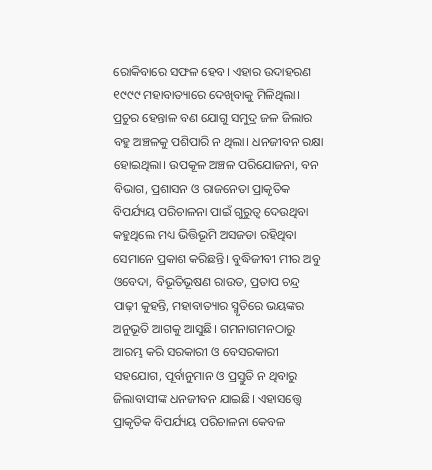ରୋକିବାରେ ସଫଳ ହେବ। ଏହାର ଉଦାହରଣ ୧୯୯୯ ମହାବାତ୍ୟାରେ ଦେଖିବାକୁ ମିଳିଥିଲା। ପ୍ରଚୁର ହେନ୍ତାଳ ବଣ ଯୋଗୁ ସମୁଦ୍ର ଜଳ ଜିଲାର ବହୁ ଅଞ୍ଚଳକୁ ପଶିପାରି ନ ଥିଲା। ଧନଜୀବନ ରକ୍ଷା ହୋଇଥିଲା। ଉପକୂଳ ଅଞ୍ଚଳ ପରିଯୋଜନା, ବନ ବିଭାଗ, ପ୍ରଶାସନ ଓ ରାଜନେତା ପ୍ରାକୃତିକ ବିପର୍ଯ୍ୟୟ ପରିଚାଳନା ପାଇଁ ଗୁରୁତ୍ୱ ଦେଉଥିବା କହୁଥିଲେ ମଧ୍ୟ ଭିତ୍ତିଭୂମି ଅସଜଡା ରହିଥିବା ସେମାନେ ପ୍ରକାଶ କରିଛନ୍ତି। ବୁଦ୍ଧିଜୀବୀ ମୀର ଅବୁ ଓବେଦା, ବିଭୂତିଭୂଷଣ ରାଉତ, ପ୍ରତାପ ଚନ୍ଦ୍ର ପାଢ଼ୀ କୁହନ୍ତି, ମହାବାତ୍ୟାର ସ୍ମୃତିରେ ଭୟଙ୍କର ଅନୁଭୂତି ଆଗକୁ ଆସୁଛି। ଗମନାଗମନଠାରୁ ଆରମ୍ଭ କରି ସରକାରୀ ଓ ବେସରକାରୀ ସହଯୋଗ, ପୂର୍ବାନୁମାନ ଓ ପ୍ରସ୍ତୁତି ନ ଥିବାରୁ ଜିଲାବାସୀଙ୍କ ଧନଜୀବନ ଯାଇଛି। ଏହାସତ୍ତ୍ୱେ ପ୍ରାକୃତିକ ବିପର୍ଯ୍ୟୟ ପରିଚାଳନା କେବଳ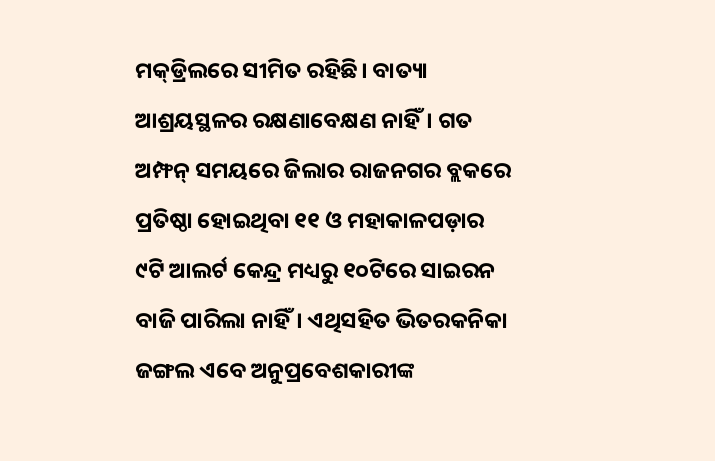ମକ୍‌ଡ୍ରିଲରେ ସୀମିତ ରହିଛି। ବାତ୍ୟା ଆଶ୍ରୟସ୍ଥଳର ରକ୍ଷଣାବେକ୍ଷଣ ନାହିଁ। ଗତ ଅମ୍ଫନ୍‌ ସମୟରେ ଜିଲାର ରାଜନଗର ବ୍ଲକରେ ପ୍ରତିଷ୍ଠା ହୋଇଥିବା ୧୧ ଓ ମହାକାଳପଡ଼ାର ୯ଟି ଆଲର୍ଟ କେନ୍ଦ୍ର ମଧ୍ୟରୁ ୧୦ଟିରେ ସାଇରନ ବାଜି ପାରିଲା ନାହିଁ। ଏଥିସହିତ ଭିତରକନିକା ଜଙ୍ଗଲ ଏବେ ଅନୁପ୍ରବେଶକାରୀଙ୍କ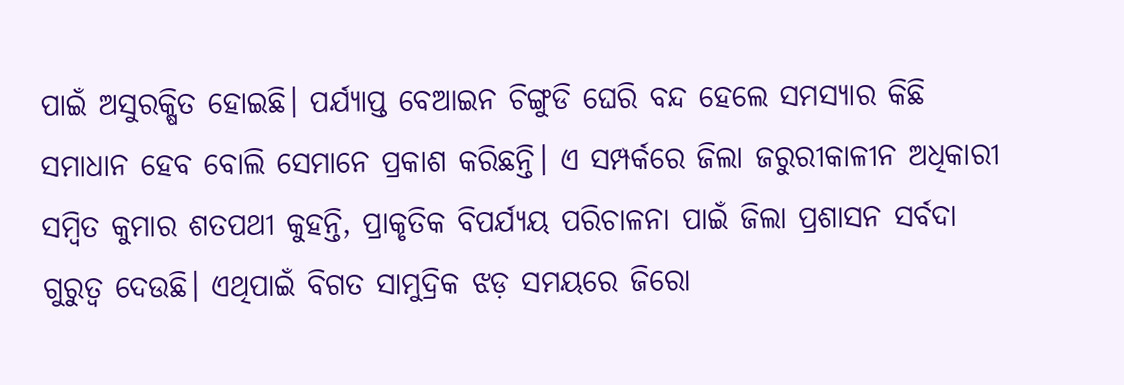ପାଇଁ ଅସୁରକ୍ଷିତ ହୋଇଛି। ପର୍ଯ୍ୟାପ୍ତ ବେଆଇନ ଚିଙ୍ଗୁଡି ଘେରି ବନ୍ଦ ହେଲେ ସମସ୍ୟାର କିଛି ସମାଧାନ ହେବ ବୋଲି ସେମାନେ ପ୍ରକାଶ କରିଛନ୍ତି। ଏ ସମ୍ପର୍କରେ ଜିଲା ଜରୁରୀକାଳୀନ ଅଧିକାରୀ ସମ୍ବିତ କୁମାର ଶତପଥୀ କୁହନ୍ତି, ପ୍ରାକୃତିକ ବିପର୍ଯ୍ୟୟ ପରିଚାଳନା ପାଇଁ ଜିଲା ପ୍ରଶାସନ ସର୍ବଦା ଗୁରୁତ୍ୱ ଦେଉଛି। ଏଥିପାଇଁ ବିଗତ ସାମୁଦ୍ରିକ ଝଡ଼ ସମୟରେ ଜିରୋ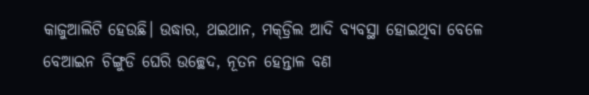କାଜୁଆଲିଟି ହେଉଛି। ଉଦ୍ଧାର, ଥଇଥାନ, ମକ୍‌ଡ୍ରିଲ ଆଦି ବ୍ୟବସ୍ଥା ହୋଇଥିବା ବେଳେ ବେଆଇନ ଚିଙ୍ଗୁଡି ଘେରି ଉଚ୍ଛେଦ, ନୂତନ ହେନ୍ତାଳ ବଣ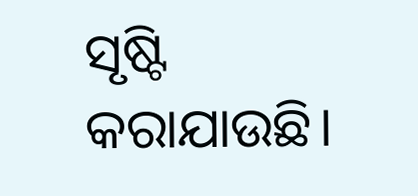ସୃଷ୍ଟି କରାଯାଉଛି।